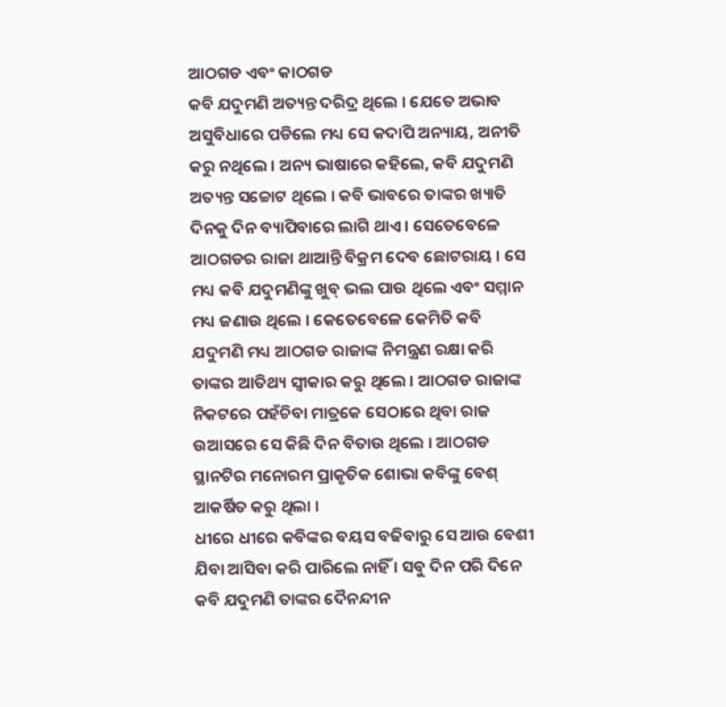ଆଠଗଡ ଏବଂ କାଠଗଡ
କବି ଯଦୁମଣି ଅତ୍ୟନ୍ତ ଦରିଦ୍ର ଥିଲେ । ଯେତେ ଅଭାବ ଅସୁବିଧାରେ ପଡିଲେ ମଧ୍ୟ ସେ କଦାପି ଅନ୍ୟାୟ, ଅନୀତି କରୁ ନଥିଲେ । ଅନ୍ୟ ଭାଷାରେ କହିଲେ, କବି ଯଦୁମଣି ଅତ୍ୟନ୍ତ ସଚ୍ଚୋଟ ଥିଲେ । କବି ଭାବରେ ତାଙ୍କର ଖ୍ୟାତି ଦିନକୁ ଦିନ ବ୍ୟାପିବାରେ ଲାଗି ଥାଏ । ସେତେବେଳେ ଆଠଗଡର ରାଜା ଥାଆନ୍ତି ବିକ୍ରମ ଦେବ ଛୋଟରାୟ । ସେ ମଧ୍ୟ କବି ଯଦୁମଣିଙ୍କୁ ଖୁବ୍ ଭଲ ପାଉ ଥିଲେ ଏବଂ ସମ୍ମାନ ମଧ୍ୟ ଜଣାଉ ଥିଲେ । କେତେବେଳେ କେମିତି କବି ଯଦୁମଣି ମଧ୍ୟ ଆଠଗଡ ରାଜାଙ୍କ ନିମନ୍ତ୍ରଣ ରକ୍ଷା କରି ତାଙ୍କର ଆତିଥ୍ୟ ସ୍ୱୀକାର କରୁ ଥିଲେ । ଆଠଗଡ ରାଜାଙ୍କ ନିକଟରେ ପହଁଚିବା ମାତ୍ରକେ ସେଠାରେ ଥିବା ରାଜ ଉଆସରେ ସେ କିଛି ଦିନ ବିତାଉ ଥିଲେ । ଆଠଗଡ ସ୍ଥାନଟିର ମନୋରମ ପ୍ରାକୃତିକ ଶୋଭା କବିଙ୍କୁ ବେଶ୍ ଆକର୍ଷିତ କରୁ ଥିଲା ।
ଧୀରେ ଧୀରେ କବିଙ୍କର ବୟସ ବଢିବାରୁ ସେ ଆଉ ବେଶୀ ଯିବା ଆସିବା କରି ପାରିଲେ ନାହିଁ । ସବୁ ଦିନ ପରି ଦିନେ କବି ଯଦୁମଣି ତାଙ୍କର ଦୈନନ୍ଦୀନ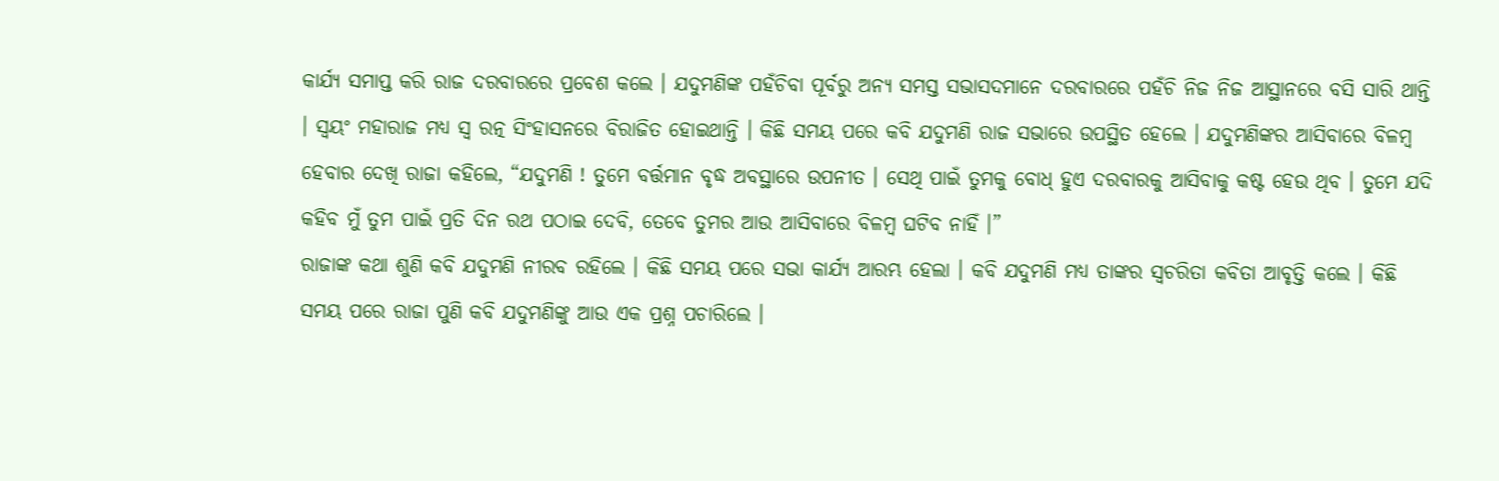କାର୍ଯ୍ୟ ସମାପ୍ତ କରି ରାଜ ଦରବାରରେ ପ୍ରବେଶ କଲେ । ଯଦୁମଣିଙ୍କ ପହଁଚିବା ପୂର୍ବରୁ ଅନ୍ୟ ସମସ୍ତ ସଭାସଦମାନେ ଦରବାରରେ ପହଁଚି ନିଜ ନିଜ ଆସ୍ଥାନରେ ବସି ସାରି ଥାନ୍ତି । ସ୍ୱୟଂ ମହାରାଜ ମଧ୍ୟ ସ୍ୱ ରତ୍ନ ସିଂହାସନରେ ବିରାଜିତ ହୋଇଥାନ୍ତି । କିଛି ସମୟ ପରେ କବି ଯଦୁମଣି ରାଜ ସଭାରେ ଉପସ୍ଥିତ ହେଲେ । ଯଦୁମଣିଙ୍କର ଆସିବାରେ ବିଳମ୍ବ ହେବାର ଦେଖି ରାଜା କହିଲେ, “ଯଦୁମଣି ! ତୁମେ ବର୍ତ୍ତମାନ ବୃଦ୍ଧ ଅବସ୍ଥାରେ ଉପନୀତ । ସେଥି ପାଇଁ ତୁମକୁ ବୋଧ୍ ହୁଏ ଦରବାରକୁ ଆସିବାକୁ କଷ୍ଟ ହେଉ ଥିବ । ତୁମେ ଯଦି କହିବ ମୁଁ ତୁମ ପାଇଁ ପ୍ରତି ଦିନ ରଥ ପଠାଇ ଦେବି, ତେବେ ତୁମର ଆଉ ଆସିବାରେ ବିଳମ୍ବ ଘଟିବ ନାହିଁ ।”
ରାଜାଙ୍କ କଥା ଶୁଣି କବି ଯଦୁମଣି ନୀରବ ରହିଲେ । କିଛି ସମୟ ପରେ ସଭା କାର୍ଯ୍ୟ ଆରମ୍ଭ ହେଲା । କବି ଯଦୁମଣି ମଧ୍ୟ ତାଙ୍କର ସ୍ୱଚରିତା କବିତା ଆବୃତ୍ତି କଲେ । କିଛି ସମୟ ପରେ ରାଜା ପୁଣି କବି ଯଦୁମଣିଙ୍କୁ ଆଉ ଏକ ପ୍ରଶ୍ନ ପଚାରିଲେ ।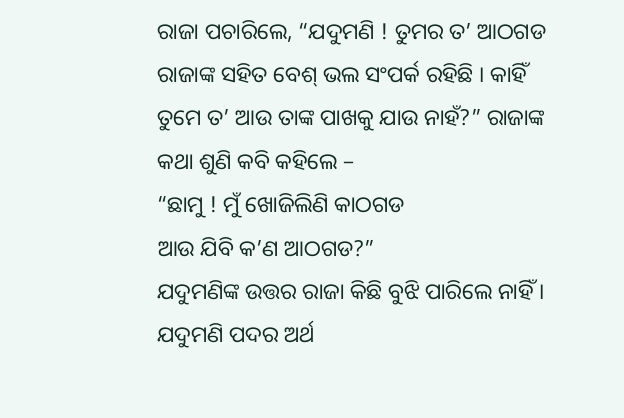ରାଜା ପଚାରିଲେ, “ଯଦୁମଣି ! ତୁମର ତ’ ଆଠଗଡ ରାଜାଙ୍କ ସହିତ ବେଶ୍ ଭଲ ସଂପର୍କ ରହିଛି । କାହିଁ ତୁମେ ତ’ ଆଉ ତାଙ୍କ ପାଖକୁ ଯାଉ ନାହଁ?” ରାଜାଙ୍କ କଥା ଶୁଣି କବି କହିଲେ –
“ଛାମୁ ! ମୁଁ ଖୋଜିଲିଣି କାଠଗଡ
ଆଉ ଯିବି କ’ଣ ଆଠଗଡ?”
ଯଦୁମଣିଙ୍କ ଉତ୍ତର ରାଜା କିଛି ବୁଝି ପାରିଲେ ନାହିଁ । ଯଦୁମଣି ପଦର ଅର୍ଥ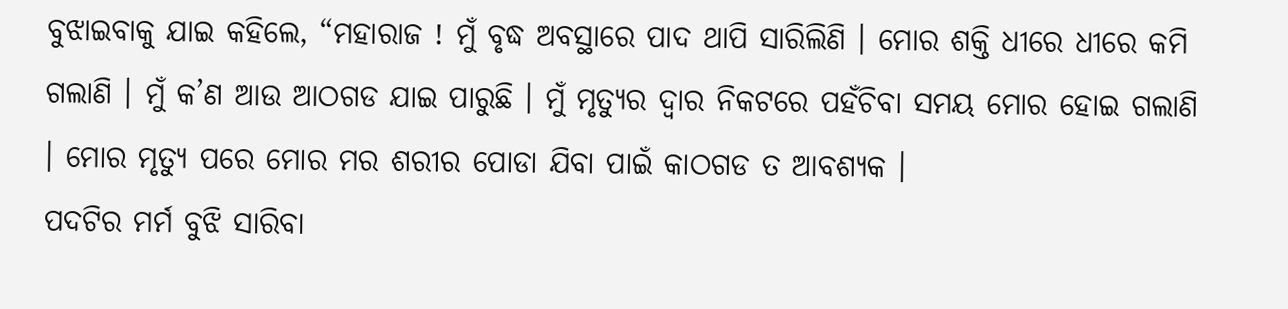ବୁଝାଇବାକୁ ଯାଇ କହିଲେ, “ମହାରାଜ ! ମୁଁ ବୃଦ୍ଧ ଅବସ୍ଥାରେ ପାଦ ଥାପି ସାରିଲିଣି । ମୋର ଶକ୍ତି ଧୀରେ ଧୀରେ କମି ଗଲାଣି । ମୁଁ କ’ଣ ଆଉ ଆଠଗଡ ଯାଇ ପାରୁଛି । ମୁଁ ମୃତ୍ୟୁର ଦ୍ୱାର ନିକଟରେ ପହଁଚିବା ସମୟ ମୋର ହୋଇ ଗଲାଣି । ମୋର ମୃତ୍ୟୁ ପରେ ମୋର ମର ଶରୀର ପୋଡା ଯିବା ପାଇଁ କାଠଗଡ ତ ଆବଶ୍ୟକ ।
ପଦଟିର ମର୍ମ ବୁଝି ସାରିବା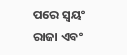ପରେ ସ୍ୱୟଂ ରାଜା ଏବଂ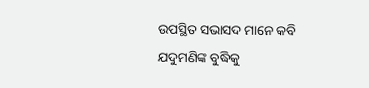ଉପସ୍ଥିତ ସଭାସଦ ମାନେ କବି ଯଦୁମଣିଙ୍କ ବୁଦ୍ଧିକୁ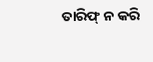ତାରିଫ୍ ନ କରି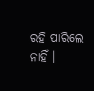ରହି ପାରିଲେ ନାହିଁ ।